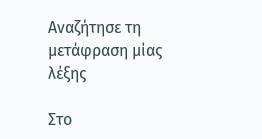Αναζήτησε τη μετάφραση μίας λέξης

Στο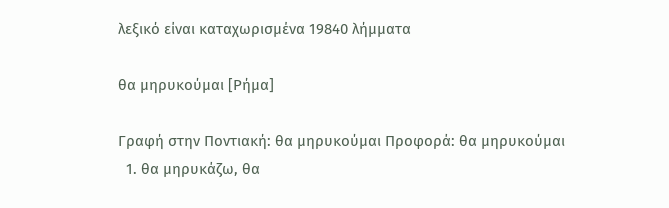λεξικό είναι καταχωρισμένα 19840 λήμματα

θα μηρυκούμαι [Ρήμα]

Γραφή στην Ποντιακή: θα μηρυκούμαι Προφορά: θα μηρυκούμαι
  1. θα μηρυκάζω, θα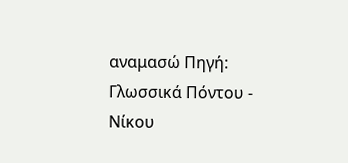αναμασώ Πηγή: Γλωσσικά Πόντου - Νίκου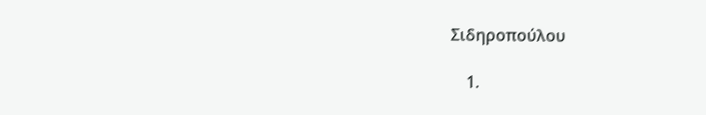Σιδηροπούλου

    1.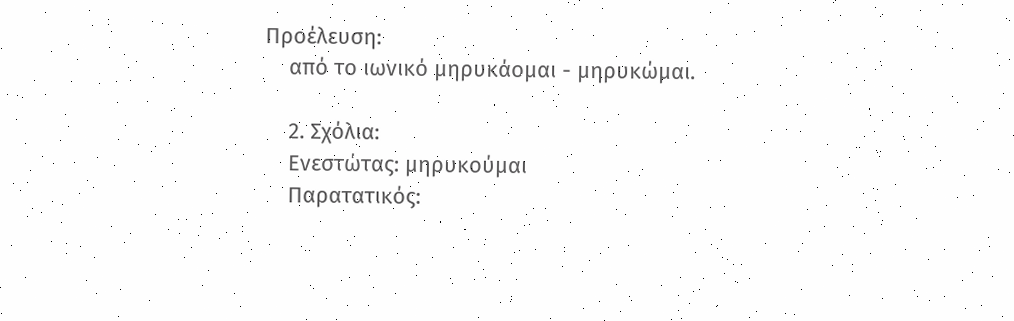Προέλευση:
    από το ιωνικό μηρυκάομαι - μηρυκώμαι.

    2. Σχόλια:
    Ενεστώτας: μηρυκούμαι
    Παρατατικός: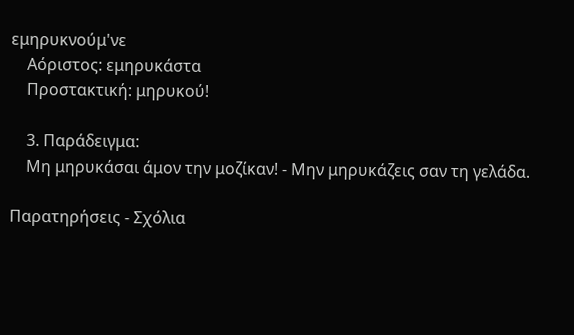εμηρυκνούμ'νε
    Αόριστος: εμηρυκάστα
    Προστακτική: μηρυκού!

    3. Παράδειγμα:
    Μη μηρυκάσαι άμον την μοζίκαν! - Μην μηρυκάζεις σαν τη γελάδα.

Παρατηρήσεις - Σχόλια